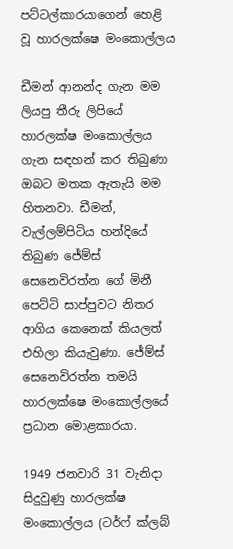පට්ටල්කාරයාගෙන් හෙළි වූ හාරලක්ෂෙ මංකොල්ලය

ඩීමන් ආනන්ද ගැන මම ලියපු තීරු ලිපියේ හාරලක්ෂ මංකොල්ලය ගැන සඳහන් කර තිබුණා ඔබට මතක ඇතැයි මම හිතනවා. ඩීමන්, වැල්ලම්පිටිය හන්දියේ තිබුණ ජේම්ස් සෙනෙවිරත්න ගේ මිනී පෙට්ටි සාප්පුවට නිතර ආගිය කෙනෙක් කියලත් එහිලා කියැවුණා. ජේම්ස් සෙනෙවිරත්න තමයි හාරලක්ෂෙ මංකොල්ලයේ ප්‍රධාන මොළකාරයා.

1949 ජනවාරි 31 වැනිදා සිදුවුණු හාරලක්ෂ මංකොල්ලය (ටර්ෆ් ක්ලබ්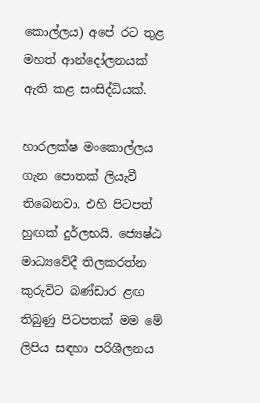කොල්ලය) අපේ රට තුළ මහත් ආන්දෝලනයක් ඇති කළ සංසිද්ධියක්.

හාරලක්ෂ මංකොල්ලය ගැන පොතක් ලියැවී තිබෙනවා. එහි පිටපත් හුඟක් දුර්ලභයි. ජ්‍යෙෂ්ඨ මාධ්‍යවේදී තිලකරත්න කුරුවිට බණ්ඩාර ළඟ තිබුණු පිටපතක් මම මේ ලිපිය සඳහා පරිශීලනය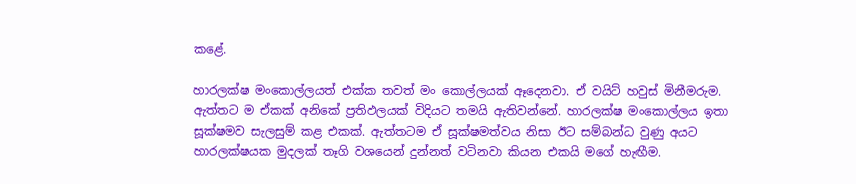කළේ.

හාරලක්ෂ මංකොල්ලයත් එක්ක තවත් මං කොල්ලයක් ඈදෙනවා. ඒ වයිට් හවුස් මිනීමරුම. ඇත්තට ම ඒකක් අනිකේ ප්‍රතිඵලයක් විදියට තමයි ඇතිවන්නේ. හාරලක්ෂ මංකොල්ලය ඉතා සූක්ෂමව සැලසුම් කළ එකක්. ඇත්තටම ඒ සූක්ෂමත්වය නිසා ඊට සම්බන්ධ වුණු අයට හාරලක්ෂයක මුදලක් තෑගි වශයෙන් දුන්නත් වටිනවා කියන එකයි මගේ හැඟීම.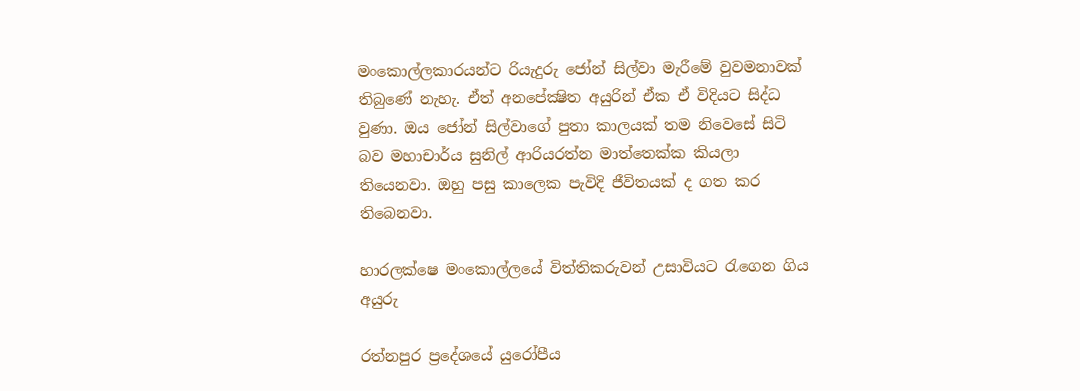මංකොල්ලකාරයන්ට රියැදුරු ජෝන් සිල්වා මැරීමේ වුවමනාවක් තිබුණේ නැහැ. ඒත් අනපේක්‍ෂිත අයුරින් ඒක ඒ විදියට සිද්ධ වුණා. ඔය ජෝන් සිල්වාගේ පුතා කාලයක් තම නිවෙසේ සිටි බව මහාචාර්ය සුනිල් ආරියරත්න මාත්තෙක්ක කියලා තියෙනවා. ඔහු පසු කාලෙක පැවිදි ජීවිතයක් ද ගත කර තිබෙනවා.

හාරලක්ෂෙ මංකොල්ලයේ විත්තිකරුවන් උසාවියට රැගෙන ගිය අයුරු

රත්නපුර ප්‍රදේශයේ යුරෝපීය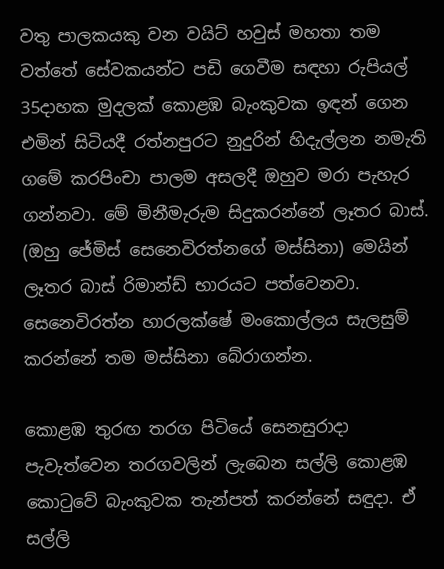වතු පාලකයකු වන වයිට් හවුස් මහතා තම වත්තේ සේවකයන්ට පඩි ගෙවීම සඳහා රුපියල් 35දාහක මුදලක් කොළඹ බැංකුවක ඉඳන් ගෙන එමින් සිටියදී රත්නපුරට නුදුරින් හිදැල්ලන නමැති ගමේ කරපිංචා පාලම අසලදී ඔහුව මරා පැහැර ගන්නවා. මේ මිනීමැරුම සිදුකරන්නේ ලෑතර බාස්. (ඔහු ජේමිස් සෙනෙවිරත්නගේ මස්සිනා) මෙයින් ලෑතර බාස් රිමාන්ඩ් භාරයට පත්වෙනවා. සෙනෙවිරත්න හාරලක්ෂේ මංකොල්ලය සැලසුම් කරන්නේ තම මස්සිනා බේරාගන්න.

කොළඹ තුරඟ තරග පිටියේ සෙනසුරාදා පැවැත්වෙන තරගවලින් ලැබෙන සල්ලි කොළඹ කොටුවේ බැංකුවක තැන්පත් කරන්නේ සඳුදා. ඒ සල්ලි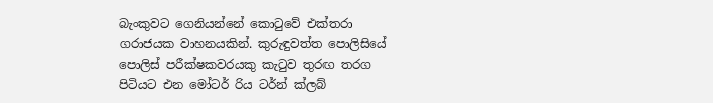බැංකුවට ගෙනියන්නේ කොටුවේ එක්තරා ගරාජයක වාහනයකින්. කුරුඳුවත්ත පොලිසියේ පොලිස් පරීක්ෂකවරයකු කැටුව තුරඟ තරග පිටියට එන මෝටර් රිය ටර්න් ක්ලබ්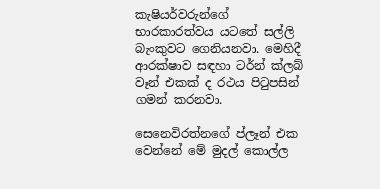කැෂියර්වරුන්ගේ භාරකාරත්වය යටතේ සල්ලි බැංකුවට ගෙනියනවා. මෙහිදී ආරක්ෂාව සඳහා ටර්න් ක්ලබ් වෑන් එකක් ද රථය පිටුපසින් ගමන් කරනවා.

සෙනෙවිරත්නගේ ප්ලෑන් එක වෙන්නේ මේ මුදල් කොල්ල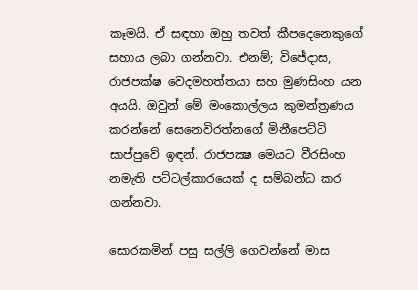කෑමයි. ඒ සඳහා ඔහු තවත් කීපදෙනෙකුගේ සහාය ලබා ගන්නවා. එනම්; විජේදාස, රාජපක්ෂ වෙදමහත්තයා සහ මුණසිංහ යන අයයි. ඔවුන් මේ මංකොල්ලය කුමන්ත්‍රණය කරන්නේ සෙනෙවිරත්නගේ මිනීපෙට්ටි සාප්පුවේ ඉඳන්. රාජපක්‍ෂ මෙයට වීරසිංහ නමැති පට්ටල්කාරයෙක් ද සම්බන්ධ කර ගන්නවා.

සොරකමින් පසු සල්ලි ගෙවන්නේ මාස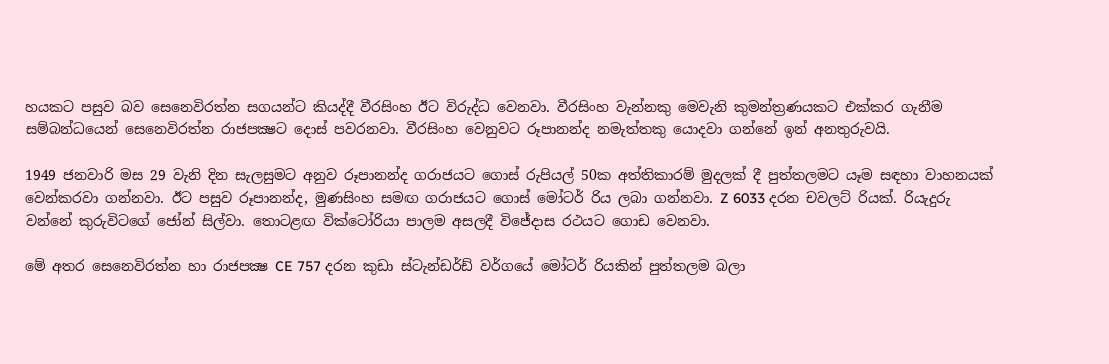හයකට පසුව බව සෙනෙවිරත්න සගයන්ට කියද්දී වීරසිංහ ඊට විරුද්ධ වෙනවා. වීරසිංහ වැන්නකු මෙවැනි කුමන්ත්‍රණයකට එක්කර ගැනීම සම්බන්ධයෙන් සෙනෙවිරත්න රාජපක්‍ෂට දොස් පවරනවා. වීරසිංහ වෙනුවට රූපානන්ද නමැත්තකු යොදවා ගන්නේ ඉන් අනතුරුවයි.

1949 ජනවාරි මස 29 වැනි දින සැලසුමට අනුව රූපානන්ද ගරාජයට ගොස් රුපියල් 50ක අත්තිකාරම් මුදලක් දී පුත්තලමට යෑම සඳහා වාහනයක් වෙන්කරවා ගන්නවා. ඊට පසුව රූපානන්ද, මුණසිංහ සමඟ ගරාජයට ගොස් මෝටර් රිය ලබා ගන්නවා. Z 6033 දරන චවලට් රියක්. රියැදුරු වන්නේ කුරුවිටගේ ජෝන් සිල්වා. තොටළඟ වික්ටෝරියා පාලම අසලදී විජේදාස රථයට ගොඩ වෙනවා.

මේ අතර සෙනෙවිරත්න හා රාජපක්‍ෂ CE 757 දරන කුඩා ස්ටැන්ඩර්ඩ් වර්ගයේ මෝටර් රියකින් පුත්තලම බලා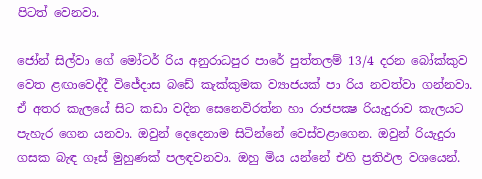පිටත් වෙනවා.

ජෝන් සිල්වා ගේ මෝටර් රිය අනුරාධපුර පාරේ පුත්තලම් 13/4 දරන බෝක්කුව වෙත ළඟාවෙද්දී විජේදාස බඩේ කැක්කුමක ව්‍යාජයක් පා රිය නවත්වා ගන්නවා. ඒ අතර කැලයේ සිට කඩා වදින සෙනෙවිරත්න හා රාජපක්‍ෂ රියැදුරාව කැලයට පැහැර ගෙන යනවා. ඔවුන් දෙදෙනාම සිටින්නේ වෙස්වළාගෙන. ඔවුන් රියැදුරා ගසක බැඳ ගෑස් මුහුණක් පලඳවනවා. ඔහු මිය යන්නේ එහි ප්‍රතිඵල වශයෙන්.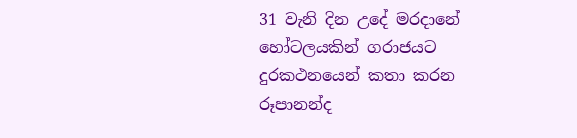31 වැනි දින උදේ මරදානේ හෝටලයකින් ගරාජයට දුරකථනයෙන් කතා කරන රූපානන්ද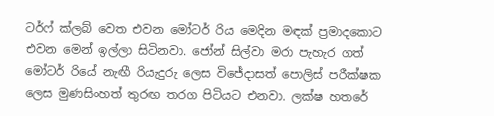ටර්ෆ් ක්ලබ් වෙත එවන මෝටර් රිය මෙදින මඳක් ප්‍රමාදකොට එවන මෙන් ඉල්ලා සිටිනවා. ජෝන් සිල්වා මරා පැහැර ගත් මෝටර් රියේ නැඟී රියැදුරු ලෙස විජේදාසත් පොලිස් පරීක්ෂක ලෙස මුණසිංහත් තුරඟ තරග පිටියට එනවා. ලක්ෂ හතරේ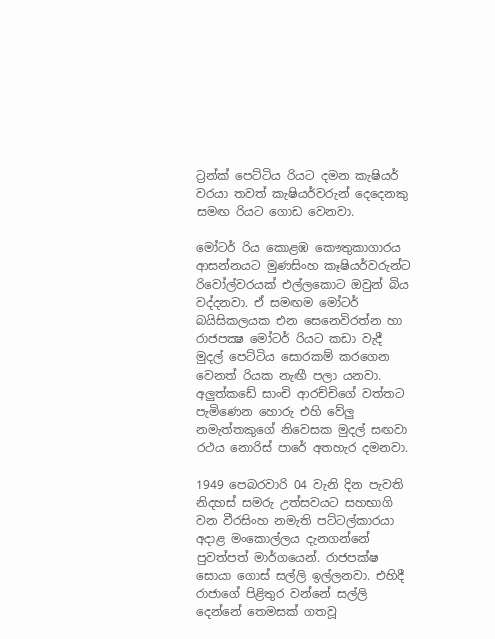ට්‍රන්ක් පෙට්ටිය රියට දමන කැෂියර් වරයා තවත් කැෂියර්වරුන් දෙදෙනකු සමඟ රියට ගොඩ වෙනවා.

මෝටර් රිය කොළඹ කෞතුකාගාරය ආසන්නයට මුණසිංහ කෑෂියර්වරුන්ට රිවෝල්වරයක් එල්ලකොට ඔවුන් බිය වද්දනවා. ඒ සමඟම මෝටර් බයිසිකලයක එන සෙනෙවිරත්න හා රාජපක්‍ෂ මෝටර් රියට කඩා වැදී මුදල් පෙට්ටිය සොරකම් කරගෙන වෙනත් රියක නැඟී පලා යනවා. අලුත්කඩේ සාංචි ආරච්චිගේ වත්තට පැමිණෙන හොරු එහි වේලු නමැත්තකුගේ නිවෙසක මුදල් සඟවා රථය නොරිස් පාරේ අතහැර දමනවා.

1949 පෙබරවාරි 04 වැනි දින පැවති නිදහස් සමරු උත්සවයට සහභාගි වන වීරසිංහ නමැති පට්ටල්කාරයා අදාළ මංකොල්ලය දැනගන්නේ පුවත්පත් මාර්ගයෙන්. රාජපක්ෂ සොයා ගොස් සල්ලි ඉල්ලනවා. එහිදී රාජාගේ පිළිතුර වන්නේ සල්ලි දෙන්නේ තෙමසක් ගතවූ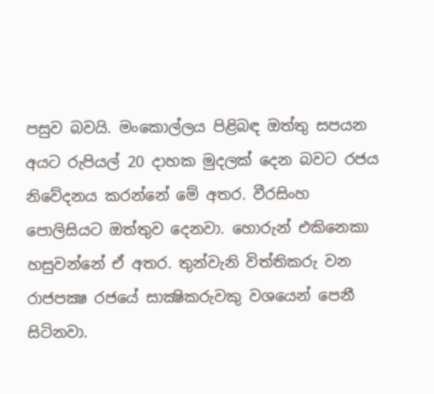පසුව බවයි. මංකොල්ලය පිළිබඳ ඔත්තු සපයන අයට රුපියල් 20 දාහක මුදලක් දෙන බවට රජය නිවේදනය කරන්නේ මේ අතර. වීරසිංහ පොලිසියට ඔත්තුව දෙනවා. හොරුන් එකිනෙකා හසුවන්නේ ඒ අතර. තුන්වැනි විත්තිකරු වන රාජපක්‍ෂ රජයේ සාක්‍ෂිකරුවකු වශයෙන් පෙනී සිටිනවා.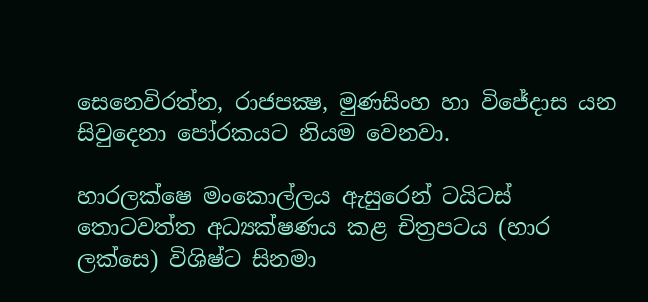සෙනෙවිරත්න, රාජපක්‍ෂ, මුණසිංහ හා විජේදාස යන සිවුදෙනා පෝරකයට නියම වෙනවා.

හාරලක්ෂෙ මංකොල්ලය ඇසුරෙන් ටයිටස් තොටවත්ත අධ්‍යක්ෂණය කළ චිත්‍රපටය (හාර ලක්සෙ) විශිෂ්ට සිනමා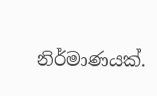නිර්මාණයක්.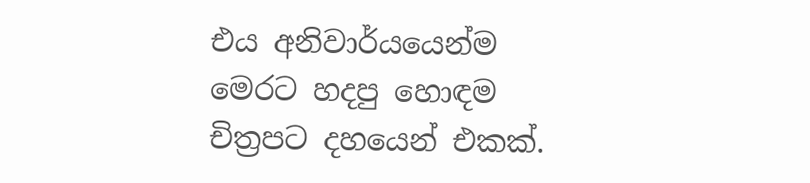එය අනිවාර්යයෙන්ම මෙරට හදපු හොඳම චිත්‍රපට දහයෙන් එකක්.